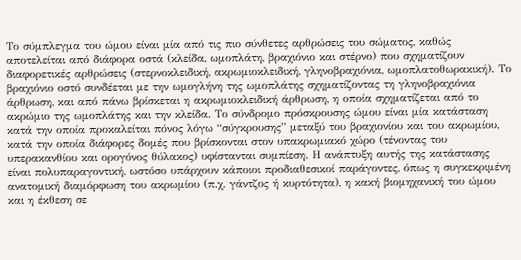Το σύμπλεγμα του ώμου είναι μία από τις πιο σύνθετες αρθρώσεις του σώματος, καθώς αποτελείται από διάφορα οστά (κλείδα, ωμοπλάτη, βραχιόνιο και στέρνο) που σχηματίζουν διαφορετικές αρθρώσεις (στερνοκλειδική, ακρωμιοκλειδική, γληνοβραχιόνια, ωμοπλατοθωρακική). Το βραχιόνιο οστό συνδέεται με την ωμογλήνη της ωμοπλάτης σχηματίζοντας τη γληνοβραχιόνια άρθρωση, και από πάνω βρίσκεται η ακρωμιοκλειδική άρθρωση, η οποία σχηματίζεται από το ακρώμιο της ωμοπλάτης και την κλείδα. Το σύνδρομο πρόσκρουσης ώμου είναι μία κατάσταση κατά την οποία προκαλείται πόνος λόγω “σύγκρουσης” μεταξύ του βραχιονίου και του ακρωμίου, κατά την οποία διάφορες δομές που βρίσκονται στον υπακρωμιακό χώρο (τένοντας του υπερακανθίου και ορογόνος θύλακος) υφίστανται συμπίεση. Η ανάπτυξη αυτής της κατάστασης είναι πολυπαραγοντική, ωστόσο υπάρχουν κάποιοι προδιαθεσικοί παράγοντες, όπως η συγκεκριμένη ανατομική διαμόρφωση του ακρωμίου (π.χ. γάντζος ή κυρτότητα), η κακή βιομηχανική του ώμου και η έκθεση σε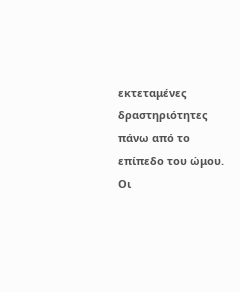εκτεταμένες δραστηριότητες πάνω από το επίπεδο του ώμου. Οι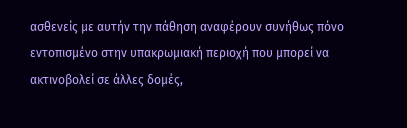ασθενείς με αυτήν την πάθηση αναφέρουν συνήθως πόνο εντοπισμένο στην υπακρωμιακή περιοχή που μπορεί να ακτινοβολεί σε άλλες δομές,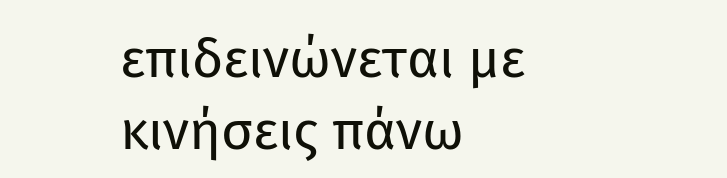επιδεινώνεται με κινήσεις πάνω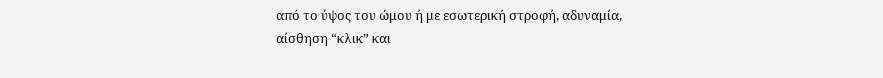από το ύψος του ώμου ή με εσωτερική στροφή, αδυναμία, αίσθηση “κλικ” και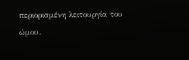περιορισμένη λειτουργία του ώμου.